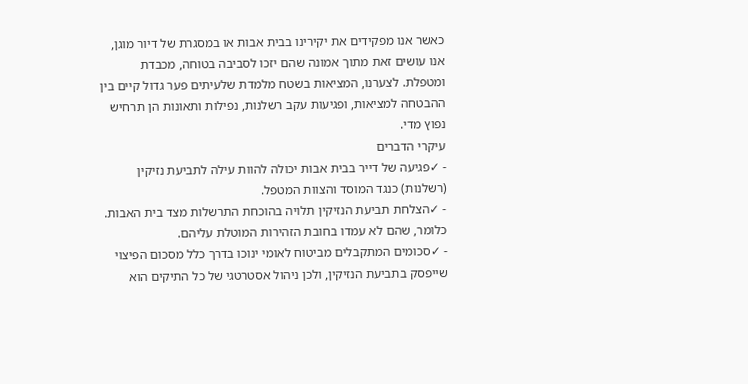כאשר אנו מפקידים את יקירינו בבית אבות או במסגרת של דיור מוגן, אנו עושים זאת מתוך אמונה שהם יזכו לסביבה בטוחה, מכבדת ומטפלת. לצערנו, המציאות בשטח מלמדת שלעיתים פער גדול קיים בין ההבטחה למציאות, ופגיעות עקב רשלנות, נפילות ותאונות הן תרחיש נפוץ מדי.
עיקרי הדברים
- ✓פגיעה של דייר בבית אבות יכולה להוות עילה לתביעת נזיקין (רשלנות) כנגד המוסד והצוות המטפל.
- ✓הצלחת תביעת הנזיקין תלויה בהוכחת התרשלות מצד בית האבות. כלומר, שהם לא עמדו בחובת הזהירות המוטלת עליהם.
- ✓סכומים המתקבלים מביטוח לאומי ינוכו בדרך כלל מסכום הפיצוי שייפסק בתביעת הנזיקין, ולכן ניהול אסטרטגי של כל התיקים הוא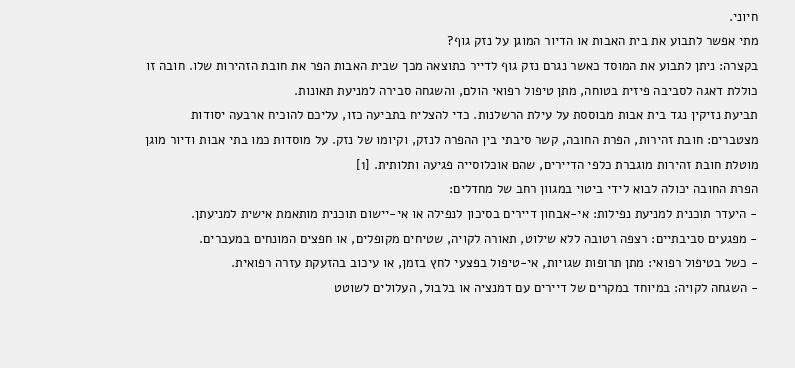חיוני.
מתי אפשר לתבוע את בית האבות או הדיור המוגן על נזק גוף?
בקצרה: ניתן לתבוע את המוסד כאשר נגרם נזק גוף לדייר כתוצאה מכך שבית האבות הפר את חובת הזהירות שלו. חובה זו כוללת דאגה לסביבה פיזית בטוחה, מתן טיפול רפואי הולם, והשגחה סבירה למניעת תאונות.
תביעת נזיקין נגד בית אבות מבוססת על עילת הרשלנות. כדי להצליח בתביעה כזו, עליכם להוכיח ארבעה יסודות מצטברים: חובת זהירות, הפרת החובה, קשר סיבתי בין ההפרה לנזק, וקיומו של נזק. על מוסדות כמו בתי אבות ודיור מוגן מוטלת חובת זהירות מוגברת כלפי הדיירים, שהם אוכלוסייה פגיעה ותלותית. [1]
הפרת החובה יכולה לבוא לידי ביטוי במגוון רחב של מחדלים:
- היעדר תוכנית למניעת נפילות: אי-אבחון דיירים בסיכון לנפילה או אי-יישום תוכנית מותאמת אישית למניעתן.
- מפגעים סביבתיים: רצפה רטובה ללא שילוט, תאורה לקויה, שטיחים מקופלים, או חפצים המונחים במעברים.
- כשל בטיפול רפואי: מתן תרופות שגויות, אי-טיפול בפצעי לחץ בזמן, או עיכוב בהזעקת עזרה רפואית.
- השגחה לקויה: במיוחד במקרים של דיירים עם דמנציה או בלבול, העלולים לשוטט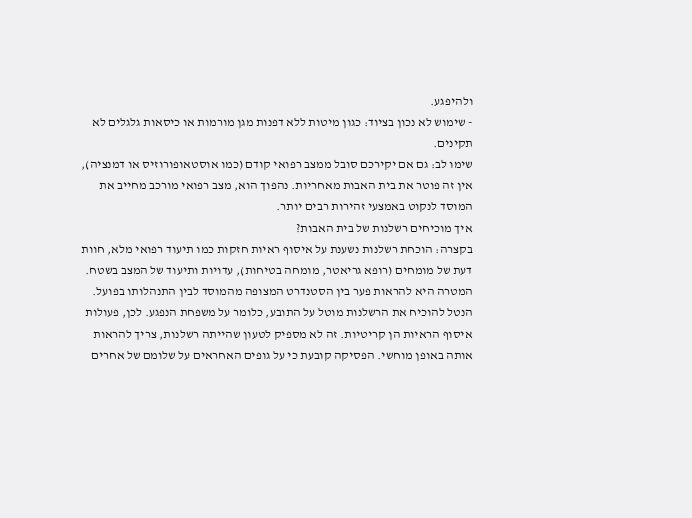ולהיפגע.
- שימוש לא נכון בציוד: כגון מיטות ללא דפנות מגן מורמות או כיסאות גלגלים לא תקינים.
שימו לב: גם אם יקירכם סובל ממצב רפואי קודם (כמו אוסטאופורוזיס או דמנציה), אין זה פוטר את בית האבות מאחריות. נהפוך הוא, מצב רפואי מורכב מחייב את המוסד לנקוט באמצעי זהירות רבים יותר.
איך מוכיחים רשלנות של בית האבות?
בקצרה: הוכחת רשלנות נשענת על איסוף ראיות חזקות כמו תיעוד רפואי מלא, חוות דעת של מומחים (רופא גריאטר, מומחה בטיחות), עדויות ותיעוד של המצב בשטח. המטרה היא להראות פער בין הסטנדרט המצופה מהמוסד לבין התנהלותו בפועל.
הנטל להוכיח את הרשלנות מוטל על התובע, כלומר על משפחת הנפגע. לכן, פעולות איסוף הראיות הן קריטיות. זה לא מספיק לטעון שהייתה רשלנות, צריך להראות אותה באופן מוחשי. הפסיקה קובעת כי על גופים האחראים על שלומם של אחרים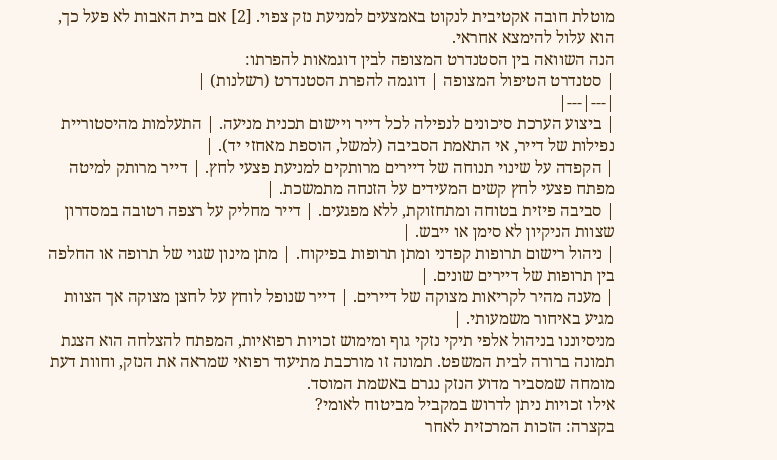מוטלת חובה אקטיבית לנקוט באמצעים למניעת נזק צפוי. [2] אם בית האבות לא פעל כך, הוא עלול להימצא אחראי.
הנה השוואה בין הסטנדרט המצופה לבין דוגמאות להפרתו:
| סטנדרט הטיפול המצופה | דוגמה להפרת הסטנדרט (רשלנות) |
|---|---|
| ביצוע הערכת סיכונים לנפילה לכל דייר ויישום תכנית מניעה. | התעלמות מהיסטוריית נפילות של דייר, אי התאמת הסביבה (למשל, הוספת מאחזי יד). |
| הקפדה על שינוי תנוחה של דיירים מרותקים למניעת פצעי לחץ. | דייר מרותק למיטה מפתח פצעי לחץ קשים המעידים על הזנחה מתמשכת. |
| סביבה פיזית בטוחה ומתחזוקת, ללא מפגעים. | דייר מחליק על רצפה רטובה במסדרון שצוות הניקיון לא סימן או ייבש. |
| ניהול רישום תרופות קפדני ומתן תרופות בפיקוח. | מתן מינון שגוי של תרופה או החלפה בין תרופות של דיירים שונים. |
| מענה מהיר לקריאות מצוקה של דיירים. | דייר שנופל לוחץ על לחצן מצוקה אך הצוות מגיע באיחור משמעותי. |
מניסיוננו בניהול אלפי תיקי נזקי גוף ומימוש זכויות רפואיות, המפתח להצלחה הוא הצגת תמונה ברורה לבית המשפט. תמונה זו מורכבת מתיעוד רפואי שמראה את הנזק, וחוות דעת מומחה שמסביר מדוע הנזק נגרם באשמת המוסד.
אילו זכויות ניתן לדרוש במקביל מביטוח לאומי?
בקצרה: הזכות המרכזית לאחר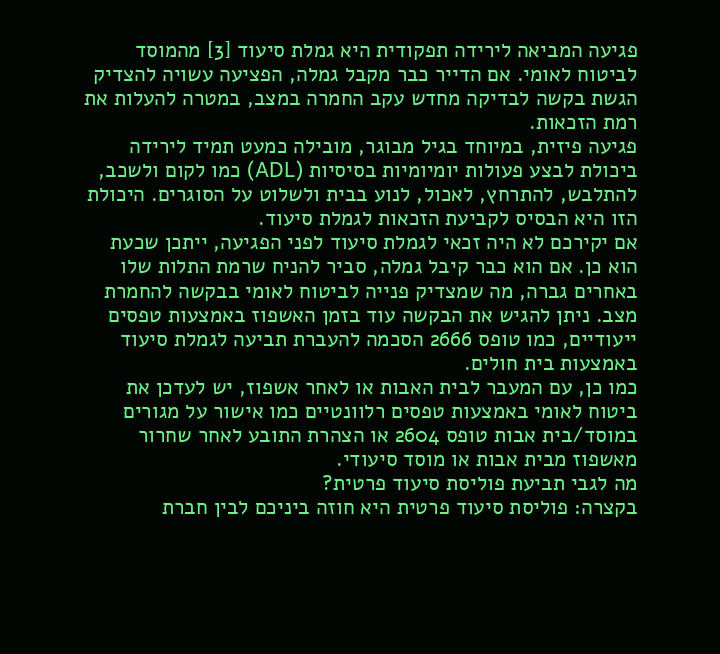פגיעה המביאה לירידה תפקודית היא גמלת סיעוד [3] מהמוסד לביטוח לאומי. אם הדייר כבר מקבל גמלה, הפציעה עשויה להצדיק הגשת בקשה לבדיקה מחדש עקב החמרה במצב, במטרה להעלות את רמת הזכאות.
פגיעה פיזית, במיוחד בגיל מבוגר, מובילה כמעט תמיד לירידה ביכולת לבצע פעולות יומיומיות בסיסיות (ADL) כמו לקום ולשכב, להתלבש, להתרחץ, לאכול, לנוע בבית ולשלוט על הסוגרים. היכולת הזו היא הבסיס לקביעת הזכאות לגמלת סיעוד.
אם יקירכם לא היה זכאי לגמלת סיעוד לפני הפגיעה, ייתכן שכעת הוא כן. אם הוא כבר קיבל גמלה, סביר להניח שרמת התלות שלו באחרים גברה, מה שמצדיק פנייה לביטוח לאומי בבקשה להחמרת מצב. ניתן להגיש את הבקשה עוד בזמן האשפוז באמצעות טפסים ייעודיים, כמו טופס 2666 הסכמה להעברת תביעה לגמלת סיעוד באמצעות בית חולים.
כמו כן, עם המעבר לבית האבות או לאחר אשפוז, יש לעדכן את ביטוח לאומי באמצעות טפסים רלוונטיים כמו אישור על מגורים במוסד/בית אבות טופס 2604 או הצהרת התובע לאחר שחרור מאשפוז מבית אבות או מוסד סיעודי.
מה לגבי תביעת פוליסת סיעוד פרטית?
בקצרה: פוליסת סיעוד פרטית היא חוזה ביניכם לבין חברת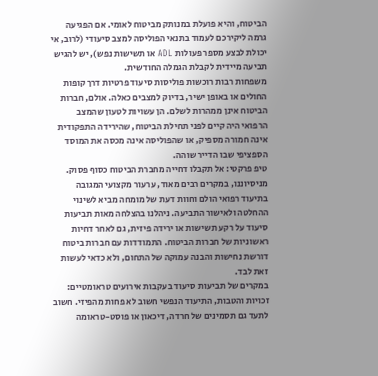הביטוח, והיא פועלת במנותק מביטוח לאומי. אם הפגיעה גרמה ליקירכם לעמוד בתנאי הפוליסה למצב סיעודי (לרוב, אי יכולת לבצע מספר פעולות ADL או תשישות נפש), יש להגיש תביעה מיידית לקבלת הגמלה החודשית.
משפחות רבות רוכשות פוליסות סיעוד פרטיות דרך קופות החולים או באופן ישיר, בדיוק למצבים כאלה. אולם, חברות הביטוח אינן ממהרות לשלם. הן עשויות לטעון שהמצב הרפואי היה קיים לפני תחילת הביטוח, שהירידה התפקודית אינה חמורה מספיק, או שהפוליסה אינה מכסה את המוסד הספציפי שבו הדייר שוהה.
טיפ פרקטי: אל תקבלו דחייה מחברת הביטוח כסוף פסוק. מניסיוננו, במקרים רבים מאוד, ערעור מקצועי המגובה בתיעוד רפואי הולם וחוות דעת של מומחה מביא לשינוי ההחלטה ולאישור התביעה. ניהלנו בהצלחה מאות תביעות סיעוד על רקע תשישות או ירידה פיזית, גם לאחר דחיות ראשוניות של חברות הביטוח. התמודדות עם חברות ביטוח דורשת נחישות והבנה עמוקה של התחום, ולא כדאי לעשות זאת לבד.
במקרים של תביעות סיעוד בעקבות אירועים טראומטיים: זכויות והטבות, התיעוד הנפשי חשוב לא פחות מהפיזי. חשוב לתעד גם תסמינים של חרדה, דיכאון או פוסט-טראומה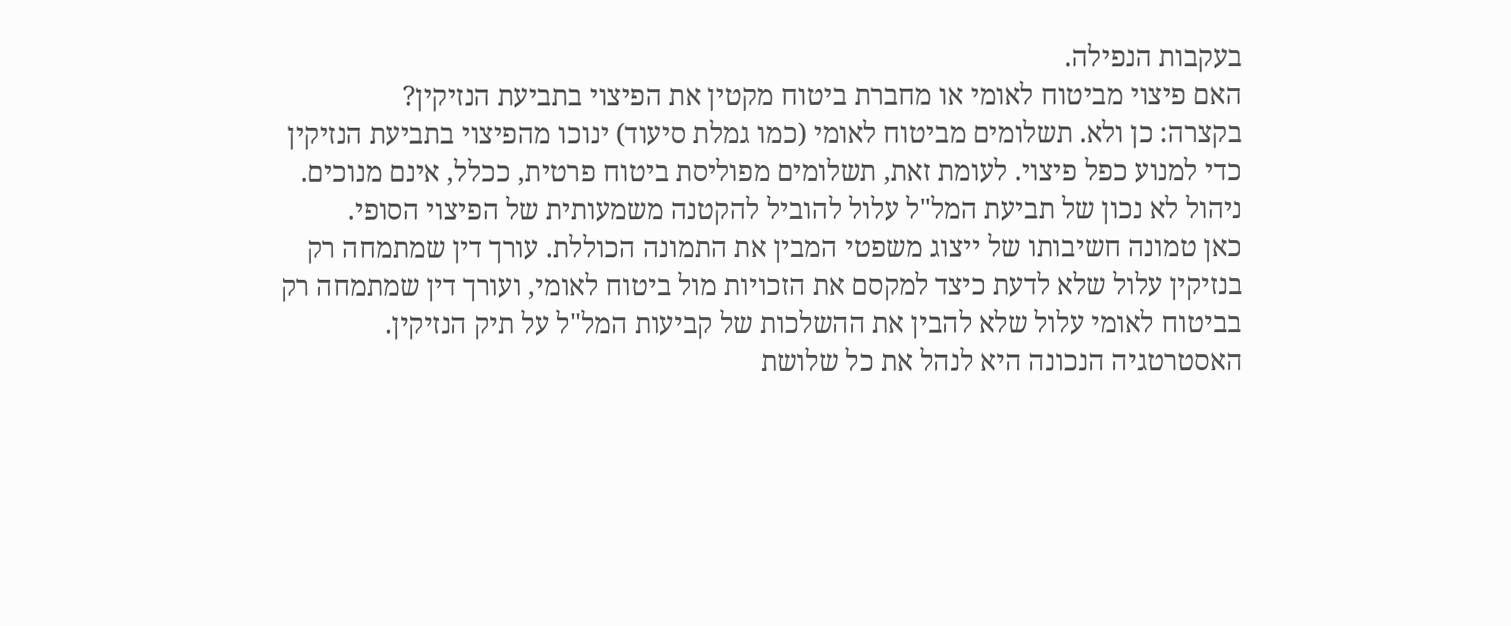בעקבות הנפילה.
האם פיצוי מביטוח לאומי או מחברת ביטוח מקטין את הפיצוי בתביעת הנזיקין?
בקצרה: כן ולא. תשלומים מביטוח לאומי (כמו גמלת סיעוד) ינוכו מהפיצוי בתביעת הנזיקין כדי למנוע כפל פיצוי. לעומת זאת, תשלומים מפוליסת ביטוח פרטית, ככלל, אינם מנוכים. ניהול לא נכון של תביעת המל"ל עלול להוביל להקטנה משמעותית של הפיצוי הסופי.
כאן טמונה חשיבותו של ייצוג משפטי המבין את התמונה הכוללת. עורך דין שמתמחה רק בנזיקין עלול שלא לדעת כיצד למקסם את הזכויות מול ביטוח לאומי, ועורך דין שמתמחה רק בביטוח לאומי עלול שלא להבין את ההשלכות של קביעות המל"ל על תיק הנזיקין. האסטרטגיה הנכונה היא לנהל את כל שלושת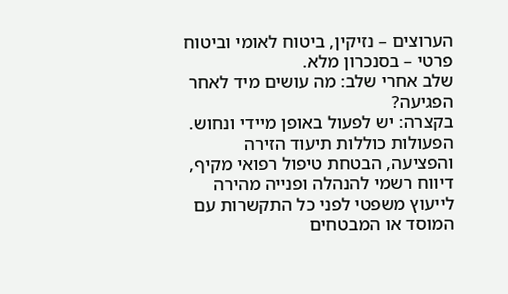הערוצים – נזיקין, ביטוח לאומי וביטוח פרטי – בסנכרון מלא.
שלב אחרי שלב: מה עושים מיד לאחר הפגיעה?
בקצרה: יש לפעול באופן מיידי ונחוש. הפעולות כוללות תיעוד הזירה והפציעה, הבטחת טיפול רפואי מקיף, דיווח רשמי להנהלה ופנייה מהירה לייעוץ משפטי לפני כל התקשרות עם המוסד או המבטחים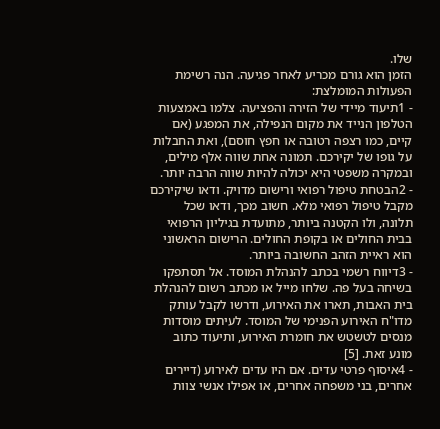שלו.
הזמן הוא גורם מכריע לאחר פגיעה. הנה רשימת הפעולות המומלצת:
- 1תיעוד מיידי של הזירה והפציעה. צלמו באמצעות הטלפון הנייד את מקום הנפילה, את המפגע (אם קיים, כמו רצפה רטובה או חפץ חוסם), ואת החבלות על גופו של יקירכם. תמונה אחת שווה אלף מילים, ובמקרה משפטי היא יכולה להיות שווה הרבה יותר.
- 2הבטחת טיפול רפואי ורישום מדויק. ודאו שיקירכם מקבל טיפול רפואי מלא. חשוב מכך, ודאו שכל תלונה, ולו הקטנה ביותר, מתועדת בגיליון הרפואי בבית החולים או בקופת החולים. הרישום הראשוני הוא ראיית הזהב החשובה ביותר.
- 3דיווח רשמי בכתב להנהלת המוסד. אל תסתפקו בשיחה בעל פה. שלחו מייל או מכתב רשום להנהלת בית האבות, תארו את האירוע, ודרשו לקבל עותק מדו"ח האירוע הפנימי של המוסד. לעיתים מוסדות מנסים לטשטש את חומרת האירוע, ותיעוד כתוב מונע זאת. [5]
- 4איסוף פרטי עדים. אם היו עדים לאירוע (דיירים אחרים, בני משפחה אחרים, או אפילו אנשי צוות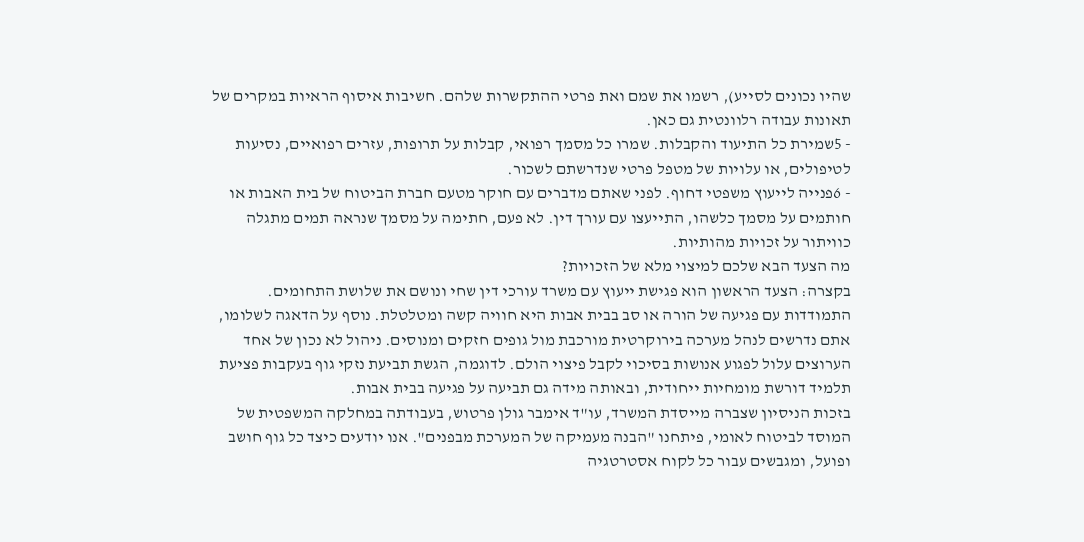שהיו נכונים לסייע), רשמו את שמם ואת פרטי ההתקשרות שלהם. חשיבות איסוף הראיות במקרים של תאונות עבודה רלוונטית גם כאן.
- 5שמירת כל התיעוד והקבלות. שמרו כל מסמך רפואי, קבלות על תרופות, עזרים רפואיים, נסיעות לטיפולים, או עלויות של מטפל פרטי שנדרשתם לשכור.
- 6פנייה לייעוץ משפטי דחוף. לפני שאתם מדברים עם חוקר מטעם חברת הביטוח של בית האבות או חותמים על מסמך כלשהו, התייעצו עם עורך דין. לא פעם, חתימה על מסמך שנראה תמים מתגלה כוויתור על זכויות מהותיות.
מה הצעד הבא שלכם למיצוי מלא של הזכויות?
בקצרה: הצעד הראשון הוא פגישת ייעוץ עם משרד עורכי דין שחי ונושם את שלושת התחומים.
התמודדות עם פגיעה של הורה או סב בבית אבות היא חוויה קשה ומטלטלת. נוסף על הדאגה לשלומו, אתם נדרשים לנהל מערכה בירוקרטית מורכבת מול גופים חזקים ומנוסים. ניהול לא נכון של אחד הערוצים עלול לפגוע אנושות בסיכוי לקבל פיצוי הולם. לדוגמה, הגשת תביעת נזקי גוף בעקבות פציעת תלמיד דורשת מומחיות ייחודית, ובאותה מידה גם תביעה על פגיעה בבית אבות.
בזכות הניסיון שצברה מייסדת המשרד, עו"ד אימבר גולן פרטוש, בעבודתה במחלקה המשפטית של המוסד לביטוח לאומי, פיתחנו "הבנה מעמיקה של המערכת מבפנים". אנו יודעים כיצד כל גוף חושב ופועל, ומגבשים עבור כל לקוח אסטרטגיה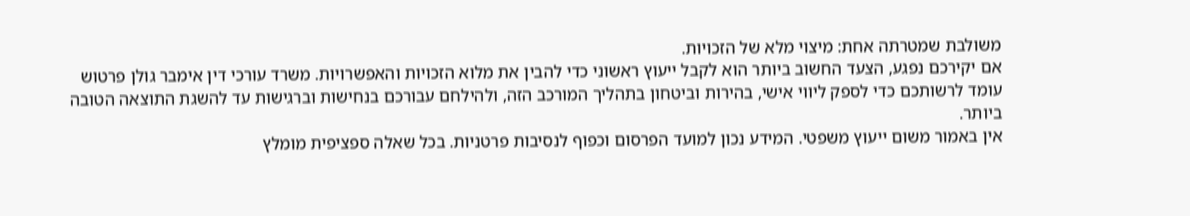משולבת שמטרתה אחת: מיצוי מלא של הזכויות.
אם יקירכם נפגע, הצעד החשוב ביותר הוא לקבל ייעוץ ראשוני כדי להבין את מלוא הזכויות והאפשרויות. משרד עורכי דין אימבר גולן פרטוש עומד לרשותכם כדי לספק ליווי אישי, בהירות וביטחון בתהליך המורכב הזה, ולהילחם עבורכם בנחישות וברגישות עד להשגת התוצאה הטובה ביותר.
אין באמור משום ייעוץ משפטי. המידע נכון למועד הפרסום וכפוף לנסיבות פרטניות. בכל שאלה ספציפית מומלץ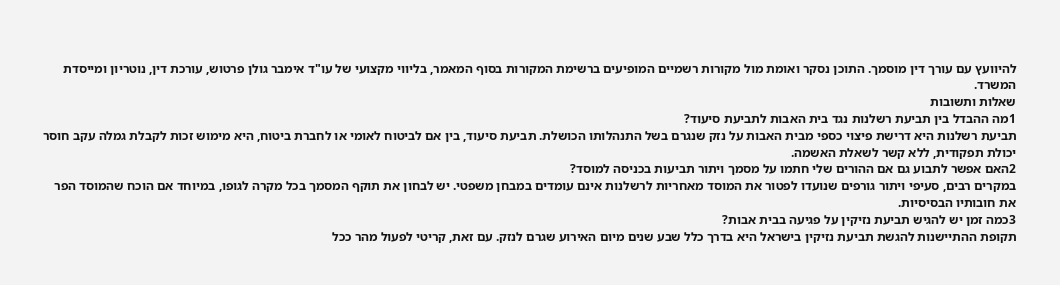להיוועץ עם עורך דין מוסמך. התוכן נסקר ואומת מול מקורות רשמיים המופיעים ברשימת המקורות בסוף המאמר, בליווי מקצועי של עו"ד אימבר גולן פרטוש, עורכת דין, נוטריון ומייסדת המשרד.
שאלות ותשובות
1מה ההבדל בין תביעת רשלנות נגד בית האבות לתביעת סיעוד?
תביעת רשלנות היא דרישת פיצוי כספי מבית האבות על נזק שנגרם בשל התנהלותו הכושלת. תביעת סיעוד, בין אם לביטוח לאומי או לחברת ביטוח, היא מימוש זכות לקבלת גמלה עקב חוסר יכולת תפקודית, ללא קשר לשאלת האשמה.
2האם אפשר לתבוע גם אם ההורים שלי חתמו על מסמך ויתור תביעות בכניסה למוסד?
במקרים רבים, סעיפי ויתור גורפים שנועדו לפטור את המוסד מאחריות לרשלנות אינם עומדים במבחן משפטי. יש לבחון את תוקף המסמך בכל מקרה לגופו, במיוחד אם הוכח שהמוסד הפר את חובותיו הבסיסיות.
3כמה זמן יש להגיש תביעת נזיקין על פגיעה בבית אבות?
תקופת ההתיישנות להגשת תביעת נזיקין בישראל היא בדרך כלל שבע שנים מיום האירוע שגרם לנזק. עם זאת, קריטי לפעול מהר ככל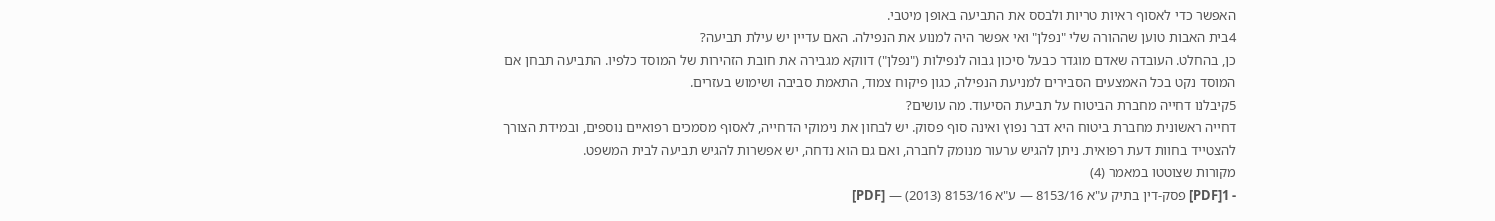האפשר כדי לאסוף ראיות טריות ולבסס את התביעה באופן מיטבי.
4בית האבות טוען שההורה שלי "נפלן" ואי אפשר היה למנוע את הנפילה. האם עדיין יש עילת תביעה?
כן, בהחלט. העובדה שאדם מוגדר כבעל סיכון גבוה לנפילות ("נפלן") דווקא מגבירה את חובת הזהירות של המוסד כלפיו. התביעה תבחן אם המוסד נקט בכל האמצעים הסבירים למניעת הנפילה, כגון פיקוח צמוד, התאמת סביבה ושימוש בעזרים.
5קיבלנו דחייה מחברת הביטוח על תביעת הסיעוד. מה עושים?
דחייה ראשונית מחברת ביטוח היא דבר נפוץ ואינה סוף פסוק. יש לבחון את נימוקי הדחייה, לאסוף מסמכים רפואיים נוספים, ובמידת הצורך להצטייד בחוות דעת רפואית. ניתן להגיש ערעור מנומק לחברה, ואם גם הוא נדחה, יש אפשרות להגיש תביעה לבית המשפט.
מקורות שצוטטו במאמר (4)
- 1[PDF] פסק-דין בתיק ע"א 8153/16 — ע"א 8153/16 (2013) — [PDF]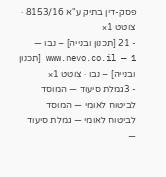פסק-דין בתיק ע"א 8153/16 · צוטט 1×
- 21 [תכנון ובנייה] – נבו — www.nevo.co.il — 1 [תכנון ובנייה] – נבו · צוטט 1×
- 3גמלת סיעוד — המוסד לביטוח לאומי — המוסד לביטוח לאומי — גמלת סיעוד —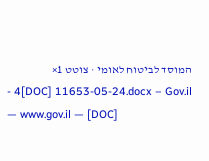המוסד לביטוח לאומי · צוטט 1×
- 4[DOC] 11653-05-24.docx – Gov.il — www.gov.il — [DOC]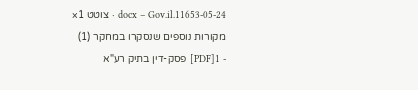11653-05-24.docx – Gov.il · צוטט 1×
מקורות נוספים שנסקרו במחקר (1)
- 1[PDF] פסק-דין בתיק רע"א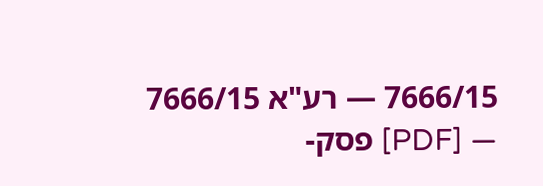7666/15 — רע"א 7666/15 — [PDF] פסק-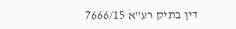דין בתיק רע"א 7666/15